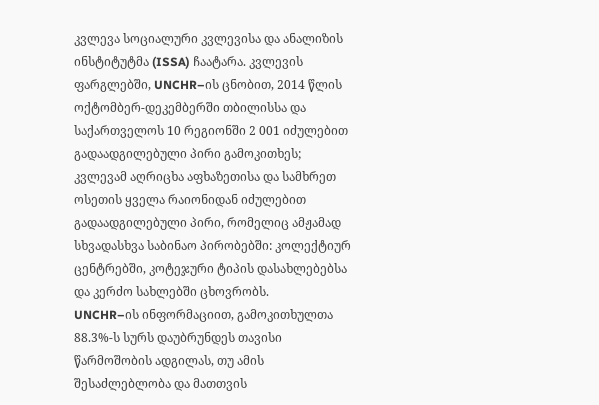კვლევა სოციალური კვლევისა და ანალიზის ინსტიტუტმა (ISSA) ჩაატარა. კვლევის ფარგლებში, UNCHR–ის ცნობით, 2014 წლის ოქტომბერ-დეკემბერში თბილისსა და საქართველოს 10 რეგიონში 2 001 იძულებით გადაადგილებული პირი გამოკითხეს; კვლევამ აღრიცხა აფხაზეთისა და სამხრეთ ოსეთის ყველა რაიონიდან იძულებით გადაადგილებული პირი, რომელიც ამჟამად სხვადასხვა საბინაო პირობებში: კოლექტიურ ცენტრებში, კოტეჯური ტიპის დასახლებებსა და კერძო სახლებში ცხოვრობს.
UNCHR–ის ინფორმაციით, გამოკითხულთა 88.3%-ს სურს დაუბრუნდეს თავისი წარმოშობის ადგილას, თუ ამის შესაძლებლობა და მათთვის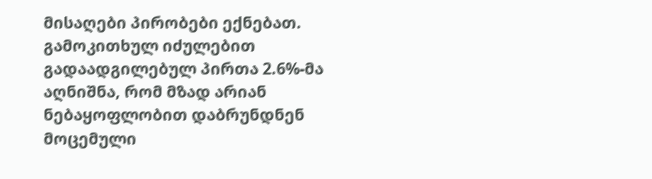მისაღები პირობები ექნებათ. გამოკითხულ იძულებით გადაადგილებულ პირთა 2.6%-მა აღნიშნა, რომ მზად არიან ნებაყოფლობით დაბრუნდნენ მოცემული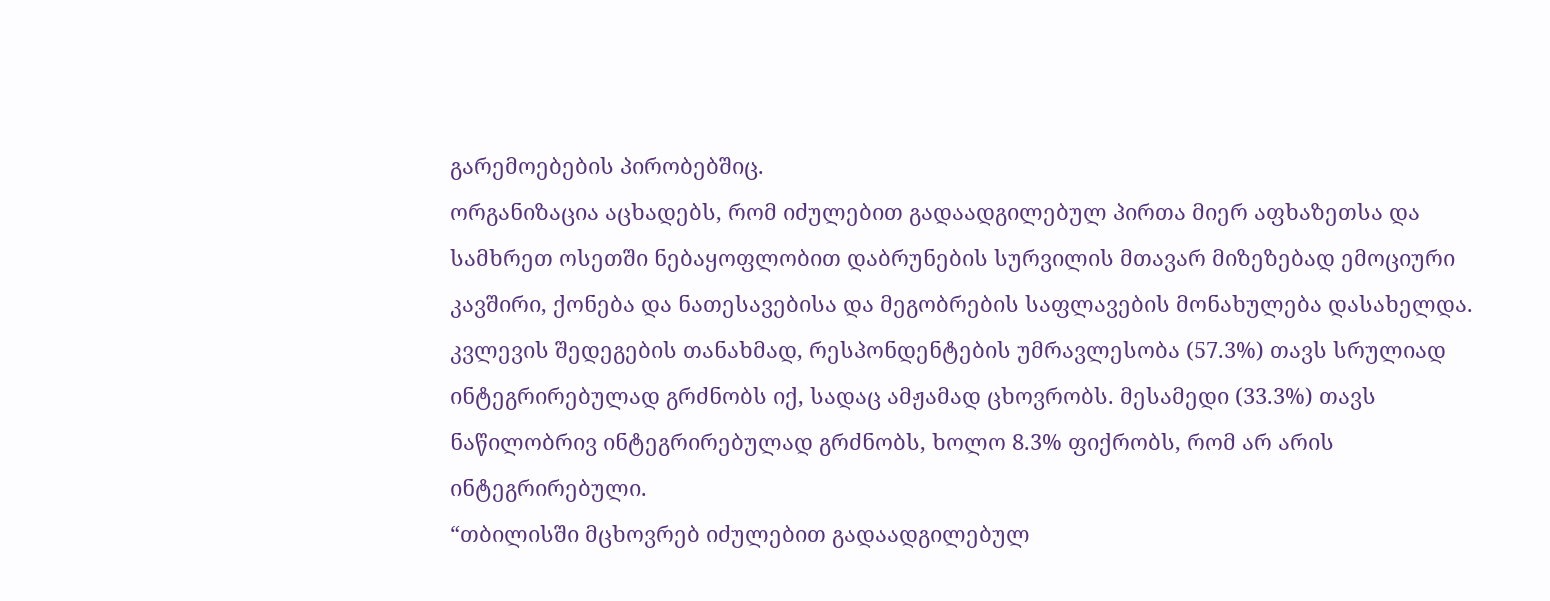გარემოებების პირობებშიც.
ორგანიზაცია აცხადებს, რომ იძულებით გადაადგილებულ პირთა მიერ აფხაზეთსა და სამხრეთ ოსეთში ნებაყოფლობით დაბრუნების სურვილის მთავარ მიზეზებად ემოციური კავშირი, ქონება და ნათესავებისა და მეგობრების საფლავების მონახულება დასახელდა.
კვლევის შედეგების თანახმად, რესპონდენტების უმრავლესობა (57.3%) თავს სრულიად ინტეგრირებულად გრძნობს იქ, სადაც ამჟამად ცხოვრობს. მესამედი (33.3%) თავს ნაწილობრივ ინტეგრირებულად გრძნობს, ხოლო 8.3% ფიქრობს, რომ არ არის ინტეგრირებული.
“თბილისში მცხოვრებ იძულებით გადაადგილებულ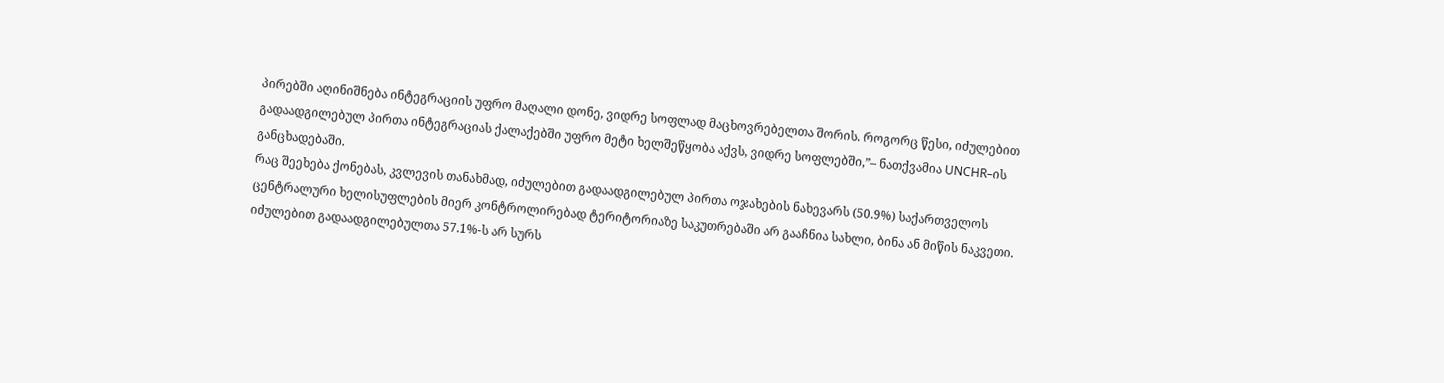პირებში აღინიშნება ინტეგრაციის უფრო მაღალი დონე, ვიდრე სოფლად მაცხოვრებელთა შორის. როგორც წესი, იძულებით გადაადგილებულ პირთა ინტეგრაციას ქალაქებში უფრო მეტი ხელშეწყობა აქვს, ვიდრე სოფლებში,”– ნათქვამია UNCHR–ის განცხადებაში.
რაც შეეხება ქონებას, კვლევის თანახმად, იძულებით გადაადგილებულ პირთა ოჯახების ნახევარს (50.9%) საქართველოს ცენტრალური ხელისუფლების მიერ კონტროლირებად ტერიტორიაზე საკუთრებაში არ გააჩნია სახლი, ბინა ან მიწის ნაკვეთი. იძულებით გადაადგილებულთა 57.1%-ს არ სურს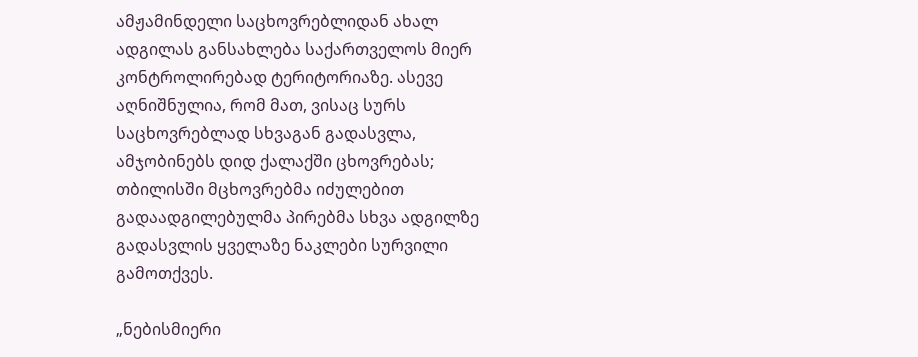ამჟამინდელი საცხოვრებლიდან ახალ ადგილას განსახლება საქართველოს მიერ კონტროლირებად ტერიტორიაზე. ასევე აღნიშნულია, რომ მათ, ვისაც სურს საცხოვრებლად სხვაგან გადასვლა, ამჯობინებს დიდ ქალაქში ცხოვრებას; თბილისში მცხოვრებმა იძულებით გადაადგილებულმა პირებმა სხვა ადგილზე გადასვლის ყველაზე ნაკლები სურვილი გამოთქვეს.

„ნებისმიერი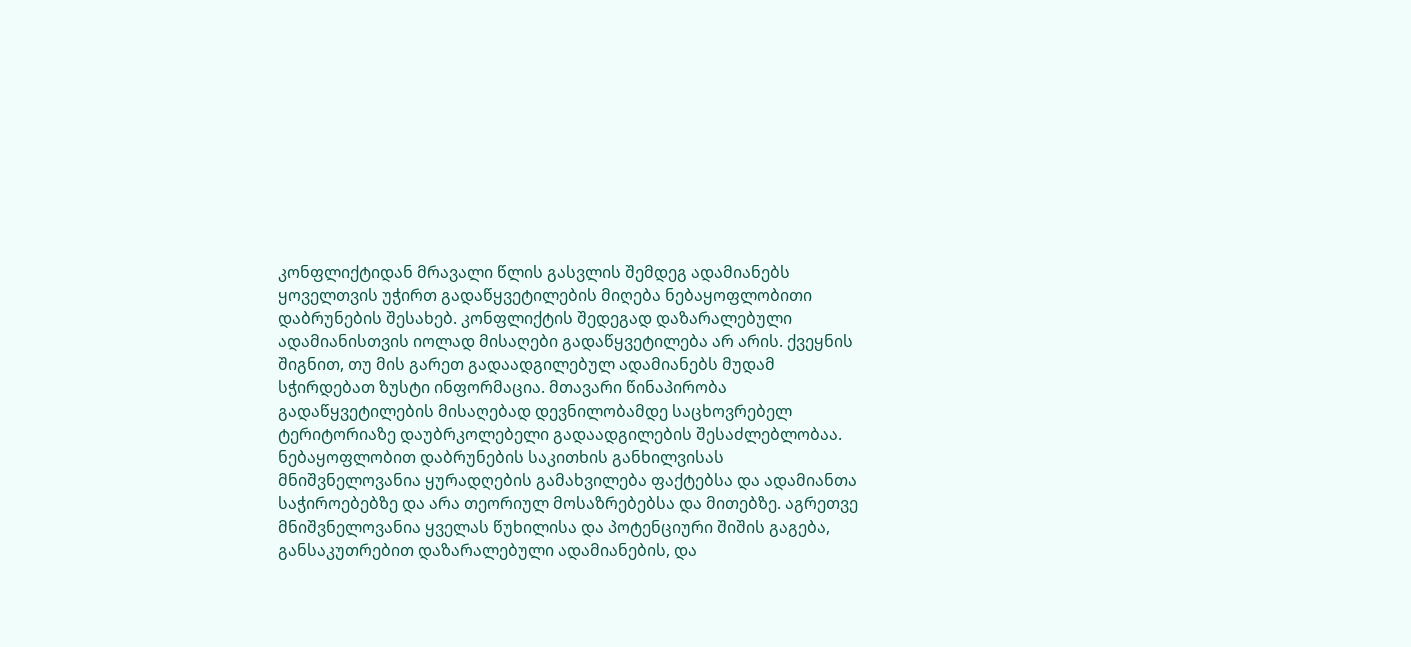კონფლიქტიდან მრავალი წლის გასვლის შემდეგ ადამიანებს ყოველთვის უჭირთ გადაწყვეტილების მიღება ნებაყოფლობითი დაბრუნების შესახებ. კონფლიქტის შედეგად დაზარალებული ადამიანისთვის იოლად მისაღები გადაწყვეტილება არ არის. ქვეყნის შიგნით, თუ მის გარეთ გადაადგილებულ ადამიანებს მუდამ სჭირდებათ ზუსტი ინფორმაცია. მთავარი წინაპირობა გადაწყვეტილების მისაღებად დევნილობამდე საცხოვრებელ ტერიტორიაზე დაუბრკოლებელი გადაადგილების შესაძლებლობაა. ნებაყოფლობით დაბრუნების საკითხის განხილვისას მნიშვნელოვანია ყურადღების გამახვილება ფაქტებსა და ადამიანთა საჭიროებებზე და არა თეორიულ მოსაზრებებსა და მითებზე. აგრეთვე მნიშვნელოვანია ყველას წუხილისა და პოტენციური შიშის გაგება, განსაკუთრებით დაზარალებული ადამიანების, და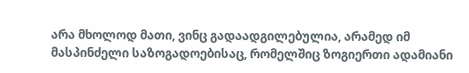არა მხოლოდ მათი, ვინც გადაადგილებულია, არამედ იმ მასპინძელი საზოგადოებისაც, რომელშიც ზოგიერთი ადამიანი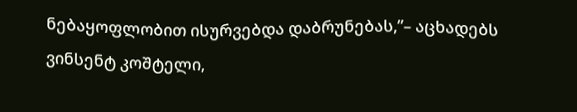ნებაყოფლობით ისურვებდა დაბრუნებას,”– აცხადებს ვინსენტ კოშტელი,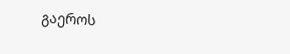გაეროს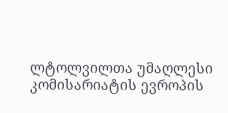ლტოლვილთა უმაღლესი კომისარიატის ევროპის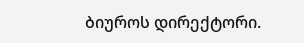ბიუროს დირექტორი.